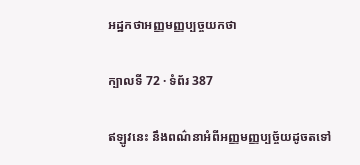អដ្ឋកថាអញ្ញមញ្ញប្បច្ចយកថា

ក្បាលទី 72 · ទំព័រ 387

ឥឡូវនេះ នឹងពណ៌នាអំពីអញ្ញមញ្ញប្បច្ច័យដូចតទៅ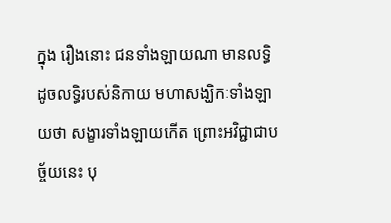ក្នុង រឿងនោះ ជនទាំងឡាយណា មានលទ្ធិ ដូចលទ្ធិរបស់និកាយ មហាសង្ឃិកៈទាំងឡាយថា សង្ខារទាំងឡាយកើត ព្រោះអវិជ្ជាជាបច្ច័យនេះ បុ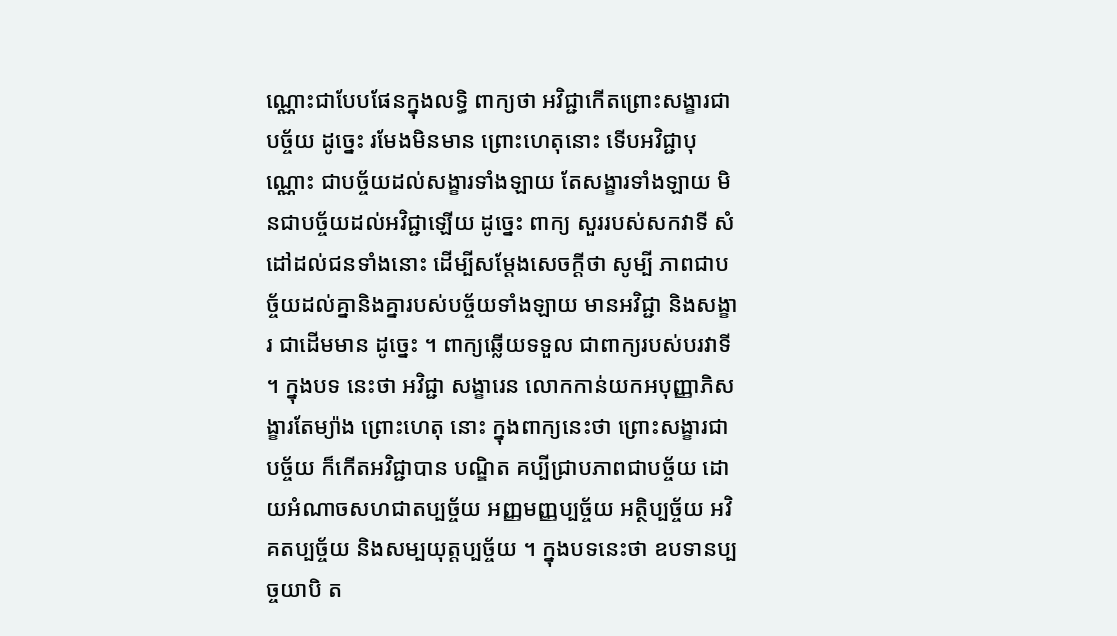ណ្ណោះជាបែបផែនក្នុងលទ្ធិ ពាក្យថា អវិជ្ជាកើតព្រោះសង្ខារជាបច្ច័យ ដូច្នេះ រមែងមិនមាន ព្រោះហេតុនោះ ទើបអវិជ្ជាបុណ្ណោះ ជាបច្ច័យដល់សង្ខារទាំងឡាយ តែសង្ខារទាំងឡាយ មិនជាបច្ច័យដល់អវិជ្ជាឡើយ ដូច្នេះ ពាក្យ សួររបស់សកវាទី សំដៅដល់ជនទាំងនោះ ដើម្បីសម្តែងសេចក្តីថា សូម្បី ភាពជាបច្ច័យដល់គ្នានិងគ្នារបស់បច្ច័យទាំងឡាយ មានអវិជ្ជា និងសង្ខារ ជាដើមមាន ដូច្នេះ ។ ពាក្យឆ្លើយទទួល ជាពាក្យរបស់បរវាទី ។ ក្នុងបទ នេះថា អវិជ្ជា សង្ខារេន លោកកាន់យកអបុញ្ញាភិសង្ខារតែម្យ៉ាង ព្រោះហេតុ នោះ ក្នុងពាក្យនេះថា ព្រោះសង្ខារជាបច្ច័យ ក៏កើតអវិជ្ជាបាន បណ្ឌិត គប្បីជ្រាបភាពជាបច្ច័យ ដោយអំណាចសហជាតប្បច្ច័យ អញ្ញមញ្ញប្បច្ច័យ អត្ថិប្បច្ច័យ អវិគតប្បច្ច័យ និងសម្បយុត្តប្បច្ច័យ ។ ក្នុងបទនេះថា ឧបទានប្បច្ចយាបិ ត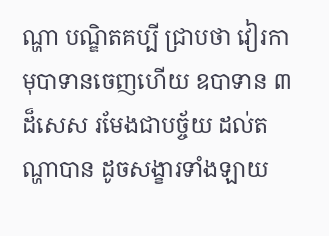ណ្ហា បណ្ឌិតគប្បី ជ្រាបថា វៀរកាមុបាទានចេញហើយ ឧបាទាន ៣ ដ៏សេស រមែងជាបច្ច័យ ដល់តណ្ហាបាន ដូចសង្ខារទាំងឡាយ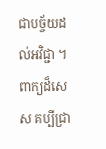ជាបច្ច័យដល់អវិជ្ជា ។ ពាក្យដ៏សេស គប្បីជ្រា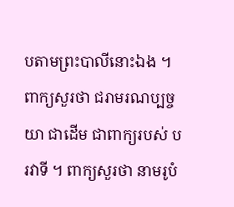បតាមព្រះបាលីនោះឯង ។ ពាក្យសួរថា ជរាមរណប្បច្ចយា ជាដើម ជាពាក្យរបស់ បរវាទី ។ ពាក្យសួរថា នាមរូបំ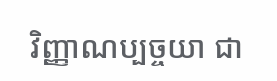វិញ្ញាណប្បច្ចយា ជា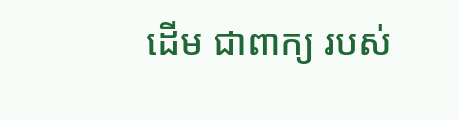ដើម ជាពាក្យ របស់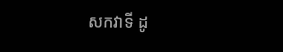សកវាទី ដូ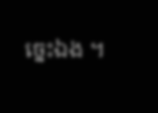ច្នេះឯង ។